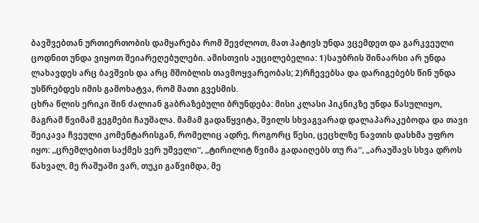ბავშვებთან ურთიერთობის დამყარება რომ შევძლოთ, მათ პატივს უნდა ვცემდეთ და გარკვეული ცოდნით უნდა ვიყოთ შეიარეღებულები. ამისთვის აუცილებელია: 1)საუბრის შინაარსი არ უნდა ლახავდეს არც ბავშვის და არც მშობლის თავმოყვარეობას; 2)რჩევებსა და დარიგებებს წინ უნდა უსწრებდეს იმის გამოხატვა, რომ მათი გვესმის.
ცხრა წლის ერიკი შინ ძალიან გაბრაზებული ბრუნდება: მისი კლასი პიკნიკზე უნდა წასულიყო, მაგრამ წვიმამ გეგმები ჩაუშალა. მამამ გადაწყვიტა, შვილს სხვაგვარად დალაპარაკებოდა და თავი შეიკავა ჩვეული კომენტარისგან, რომელიც ადრე, როგორც წესი, ცეცხლზე ნავთის დასხმა უფრო იყო: ,,ცრემლებით საქმეს ვერ უშველი'', ,,ტირილიტ წვიმა გადაიღებს თუ რა'', ,,არაუშავს სხვა დროს წახვალ, მე რაშუაში ვარ, თუკი გაწვიმდა, მე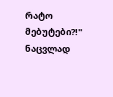რატო მებუტები?!''
ნაცვლად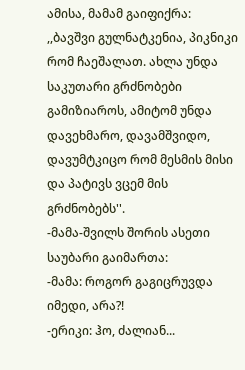ამისა, მამამ გაიფიქრა: ,,ბავშვი გულნატკენია, პიკნიკი რომ ჩაეშალათ. ახლა უნდა საკუთარი გრძნობები გამიზიაროს, ამიტომ უნდა დავეხმარო, დავამშვიდო, დავუმტკიცო რომ მესმის მისი და პატივს ვცემ მის გრძნობებს''.
-მამა-შვილს შორის ასეთი საუბარი გაიმართა:
-მამა: როგორ გაგიცრუვდა იმედი, არა?!
-ერიკი: ჰო, ძალიან...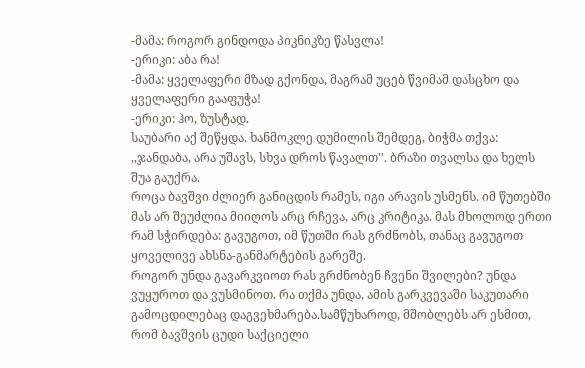-მამა: როგორ გინდოდა პიკნიკზე წასვლა!
-ერიკი: აბა რა!
-მამა: ყველაფერი მზად გქონდა, მაგრამ უცებ წვიმამ დასცხო და ყველაფერი გააფუჭა!
-ერიკი: ჰო, ზუსტად.
საუბარი აქ შეწყდა. ხანმოკლე დუმილის შემდეგ, ბიჭმა თქვა: ,,ჯანდაბა, არა უშავს, სხვა დროს წავალთ''. ბრაზი თვალსა და ხელს შუა გაუქრა.
როცა ბავშვი ძლიერ განიცდის რამეს, იგი არავის უსმენს. იმ წუთებში მას არ შეუძლია მიიღოს არც რჩევა, არც კრიტიკა. მას მხოლოდ ერთი რამ სჭირდება: გავუგოთ, იმ წუთში რას გრძნობს, თანაც გავუგოთ ყოველივე ახსნა-განმარტების გარეშე.
როგორ უნდა გავარკვიოთ რას გრძნობენ ჩვენი შვილები? უნდა ვუყუროთ და ვუსმინოთ. რა თქმა უნდა, ამის გარკვევაში საკუთარი გამოცდილებაც დაგვეხმარება.სამწუხაროდ, მშობლებს არ ესმით, რომ ბავშვის ცუდი საქციელი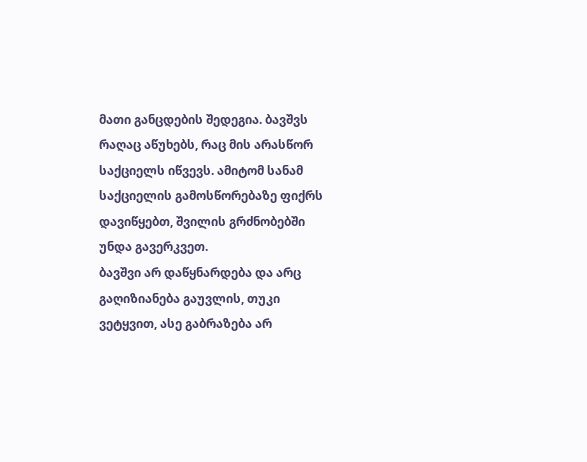მათი განცდების შედეგია. ბავშვს რაღაც აწუხებს, რაც მის არასწორ საქციელს იწვევს. ამიტომ სანამ საქციელის გამოსწორებაზე ფიქრს დავიწყებთ, შვილის გრძნობებში უნდა გავერკვეთ.
ბავშვი არ დაწყნარდება და არც გაღიზიანება გაუვლის, თუკი ვეტყვით, ასე გაბრაზება არ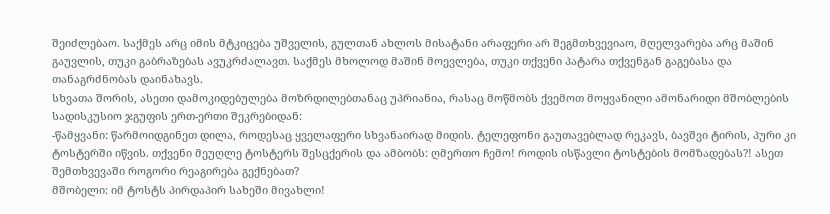შეიძლებაო. საქმეს არც იმის მტკიცება უშველის, გულთან ახლოს მისატანი არაფერი არ შეგმთხვევიაო, მღელვარება არც მაშინ გაუვლის, თუკი გაბრაზებას ავუკრძალავთ. საქმეს მხოლოდ მაშინ მოევლება, თუკი თქვენი პატარა თქვენგან გაგებასა და თანაგრძნობას დაინახავს.
სხვათა შორის, ასეთი დამოკიდებულება მოზრდილებთანაც უპრიანია, რასაც მოწმობს ქვემოთ მოყვანილი ამონარიდი მშობლების სადისკუსიო ჯგუფის ერთ-ერთი შეკრებიდან:
-წამყვანი: წარმოიდგინეთ დილა, როდესაც ყველაფერი სხვანაირად მიდის. ტელეფონი გაუთავებლად რეკავს, ბავშვი ტირის, პური კი ტოსტერში იწვის. თქვენი მეუღლე ტოსტერს შესცქერის და ამბობს: ღმერთო ჩემო! როდის ისწავლი ტოსტების მომზადებას?! ასეთ შემთხვევაში როგორი რეაგირება გექნებათ?
მშობელი: იმ ტოსტს პირდაპირ სახეში მივახლი!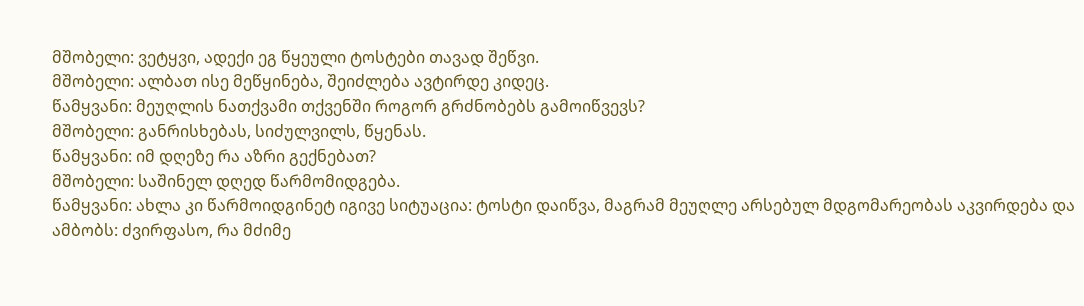მშობელი: ვეტყვი, ადექი ეგ წყეული ტოსტები თავად შეწვი.
მშობელი: ალბათ ისე მეწყინება, შეიძლება ავტირდე კიდეც.
წამყვანი: მეუღლის ნათქვამი თქვენში როგორ გრძნობებს გამოიწვევს?
მშობელი: განრისხებას, სიძულვილს, წყენას.
წამყვანი: იმ დღეზე რა აზრი გექნებათ?
მშობელი: საშინელ დღედ წარმომიდგება.
წამყვანი: ახლა კი წარმოიდგინეტ იგივე სიტუაცია: ტოსტი დაიწვა, მაგრამ მეუღლე არსებულ მდგომარეობას აკვირდება და ამბობს: ძვირფასო, რა მძიმე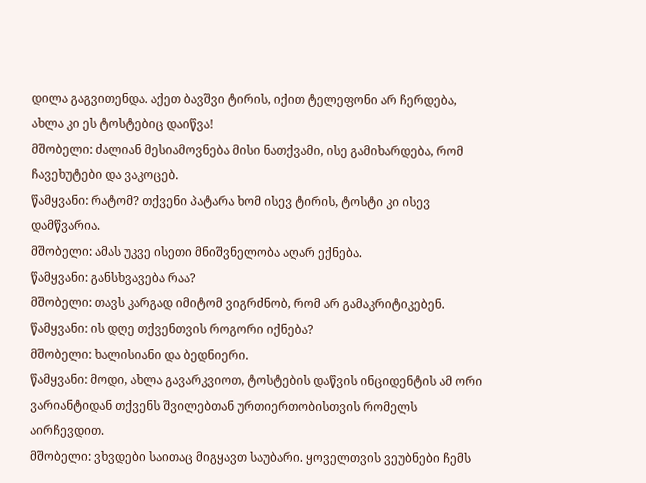დილა გაგვითენდა. აქეთ ბავშვი ტირის, იქით ტელეფონი არ ჩერდება, ახლა კი ეს ტოსტებიც დაიწვა!
მშობელი: ძალიან მესიამოვნება მისი ნათქვამი, ისე გამიხარდება, რომ ჩავეხუტები და ვაკოცებ.
წამყვანი: რატომ? თქვენი პატარა ხომ ისევ ტირის, ტოსტი კი ისევ დამწვარია.
მშობელი: ამას უკვე ისეთი მნიშვნელობა აღარ ექნება.
წამყვანი: განსხვავება რაა?
მშობელი: თავს კარგად იმიტომ ვიგრძნობ, რომ არ გამაკრიტიკებენ.
წამყვანი: ის დღე თქვენთვის როგორი იქნება?
მშობელი: ხალისიანი და ბედნიერი.
წამყვანი: მოდი, ახლა გავარკვიოთ, ტოსტების დაწვის ინციდენტის ამ ორი ვარიანტიდან თქვენს შვილებთან ურთიერთობისთვის რომელს აირჩევდით.
მშობელი: ვხვდები საითაც მიგყავთ საუბარი. ყოველთვის ვეუბნები ჩემს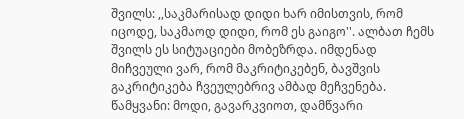შვილს: ,,საკმარისად დიდი ხარ იმისთვის, რომ იცოდე, საკმაოდ დიდი, რომ ეს გაიგო''. ალბათ ჩემს შვილს ეს სიტუაციები მობეზრდა. იმდენად მიჩვეული ვარ, რომ მაკრიტიკებენ, ბავშვის გაკრიტიკება ჩვეულებრივ ამბად მეჩვენება.
წამყვანი: მოდი, გავარკვიოთ, დამწვარი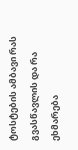ტოსტების ამბავი რას გვასწავლის და რა ეხმარება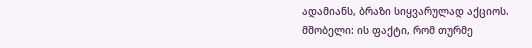ადამიანს, ბრაზი სიყვარულად აქციოს.
მშობელი: ის ფაქტი, რომ თურმე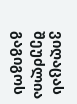ვიღაცას შეუძლია გაგიგოს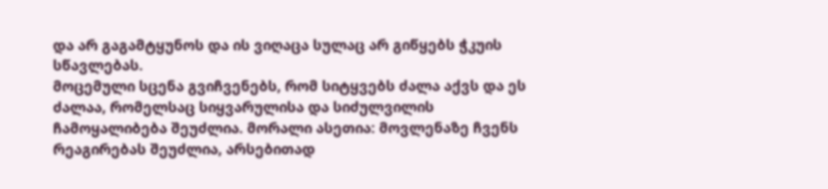და არ გაგამტყუნოს და ის ვიღაცა სულაც არ გიწყებს ჭკუის სწავლებას.
მოცემული სცენა გვიჩვენებს, რომ სიტყვებს ძალა აქვს და ეს ძალაა, რომელსაც სიყვარულისა და სიძულვილის ჩამოყალიბება შეუძლია. მორალი ასეთია: მოვლენაზე ჩვენს რეაგირებას შეუძლია, არსებითად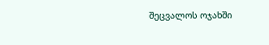შეცვალოს ოჯახში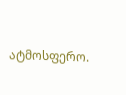ატმოსფერო.